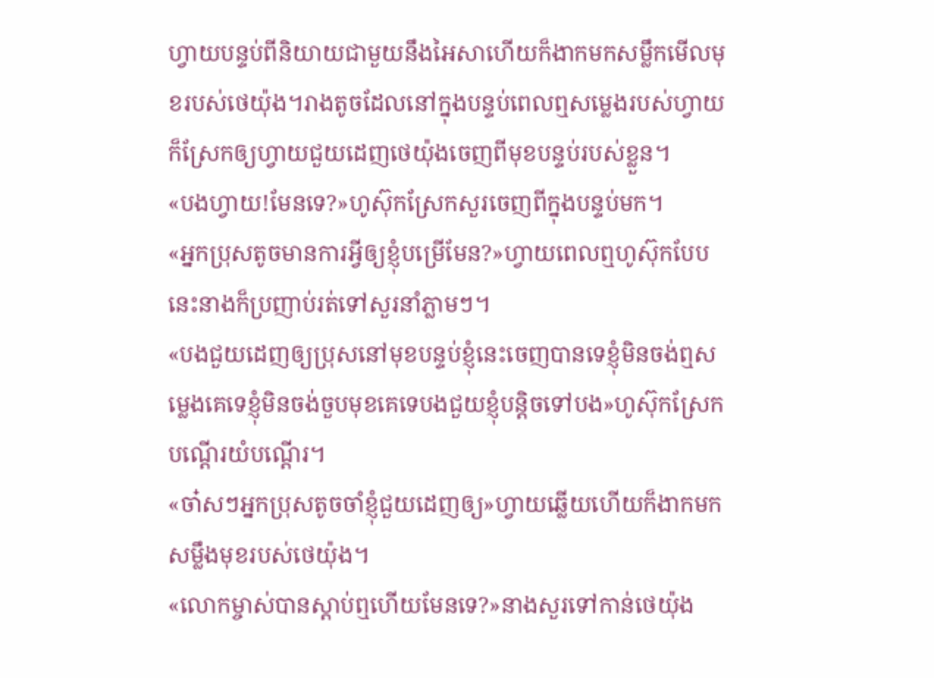ហ្វាយបន្ទប់ពីនិយាយជាមួយនឹងអៃសាហើយក៏ងាកមកសម្លឹកមើលមុខរបស់ថេយ៉ុង។រាងតូចដែលនៅក្នុងបន្ទប់ពេលឮសម្លេងរបស់ហ្វាយក៏ស្រែកឲ្យហ្វាយជួយដេញថេយ៉ុងចេញពីមុខបន្ទប់របស់ខ្លួន។
«បងហ្វាយ!មែនទេ?»ហូស៊ុកស្រែកសួរចេញពីក្នុងបន្ទប់មក។
«អ្នកប្រុសតូចមានការអ្វីឲ្យខ្ញុំបម្រើមែន?»ហ្វាយពេលឮហូស៊ុកបែបនេះនាងក៏ប្រញាប់រត់ទៅសួរនាំភ្លាមៗ។
«បងជួយដេញឲ្យប្រុសនៅមុខបន្ទប់ខ្ញុំនេះចេញបានទេខ្ញុំមិនចង់ឮសម្លេងគេទេខ្ញុំមិនចង់ចួបមុខគេទេបងជួយខ្ញុំបន្តិចទៅបង»ហូស៊ុកស្រែកបណ្ដើរយំបណ្ដើរ។
«ចា៎សៗអ្នកប្រុសតូចចាំខ្ញុំជួយដេញឲ្យ»ហ្វាយឆ្លើយហើយក៏ងាកមកសម្លឹងមុខរបស់ថេយ៉ុង។
«លោកម្ចាស់បានស្ដាប់ឮហើយមែនទេ?»នាងសួរទៅកាន់ថេយ៉ុង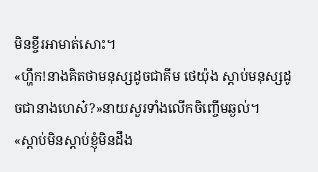មិនខ្ចីរអាមាត់សោះ។
«ហ្ហឹក!នាងគិតថាមនុស្សដូចជាគីម ថេយ៉ុង ស្ដាប់មនុស្សដូចជានាងហេស៎?»នាយសួរទាំងលើកចិញ្ចើមឆ្ងល់។
«ស្ដាប់មិនស្ដាប់ខ្ញុំមិនដឹង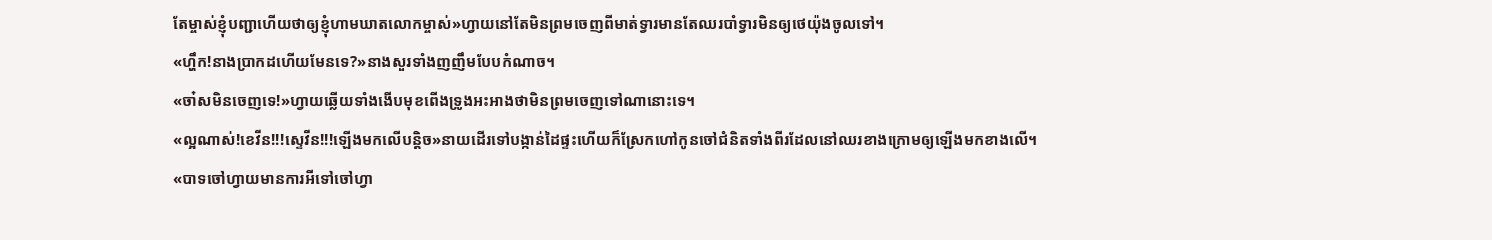តែម្ចាស់ខ្ញុំបញ្ជាហើយថាឲ្យខ្ញុំហាមឃាតលោកម្ចាស់»ហ្វាយនៅតែមិនព្រមចេញពីមាត់ទ្វារមានតែឈរបាំទ្វារមិនឲ្យថេយ៉ុងចូលទៅ។
«ហ្ហឹក!នាងប្រាកដហើយមែនទេ?»នាងសួរទាំងញញឹមបែបកំណាច។
«ចា៎សមិនចេញទេ!»ហ្វាយឆ្លើយទាំងងើបមុខពើងទ្រូងអះអាងថាមិនព្រមចេញទៅណានោះទេ។
«ល្អណាស់!ខេវីន!!!ស្ទេវីន!!!ឡើងមកលើបន្តិច»នាយដើរទៅបង្កាន់ដៃផ្ទះហើយក៏ស្រែកហៅកូនចៅជំនិតទាំងពីរដែលនៅឈរខាងក្រោមឲ្យឡើងមកខាងលើ។
«បាទចៅហ្វាយមានការអីទៅចៅហ្វា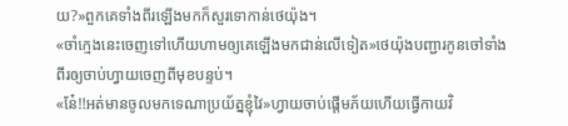យ?»ពួកគេទាំងពីរឡើងមកក៏សួរទោកាន់ថេយ៉ុង។
«ចាំក្មេងនេះចេញទៅហើយហាមឲ្យគេឡើងមកជាន់លើទៀត»ថេយ៉ុងបញ្ជារកូនចៅទាំងពីរឲ្យចាប់ហ្វាយចេញពីមុខបន្ទប់។
«ន៎ែ!!អត់មានចូលមកទេណាប្រយ័ត្នខ្ញុំវៃ»ហ្វាយចាប់ផ្ដើមភ័យហើយធ្វើកាយវិ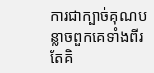ការជាក្បាច់គុណបន្លាចពួកគេទាំងពីរតែគិ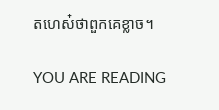តហេស៎ថាពួកគេខ្លាច។

YOU ARE READING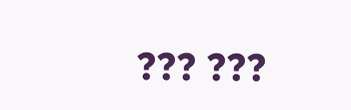??? ???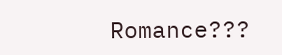Romance???